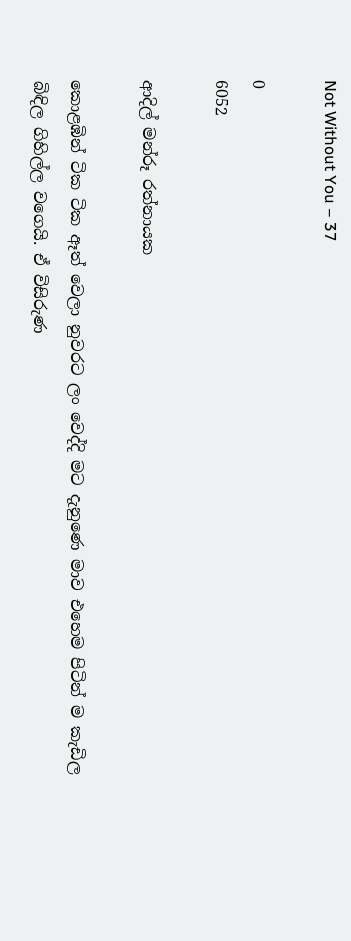Not Without You – 37

0
6052

ආදිල් මන්රූ රත්නායක

කොළඹින් ටික ටික ඈත් වෙලා නුවරට ලං වෙද්දි මට දැනුණෙ මාව එහෙම පිටින් ම කැඩිල බිඳිල ගිහිල්ල වගෙයි. ඒ විසිරුණ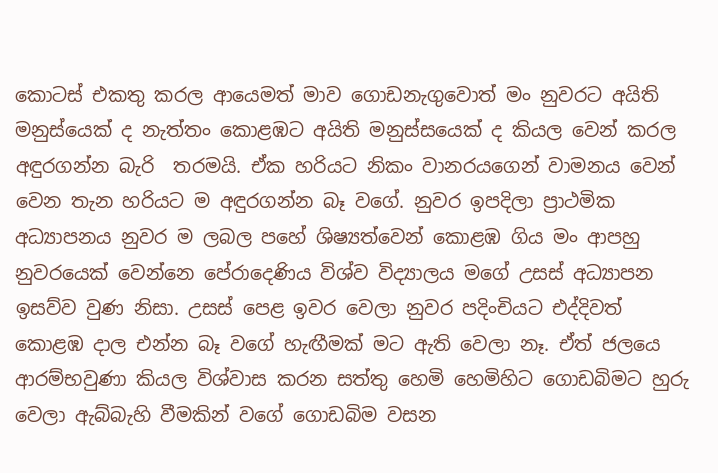කොටස් එකතු කරල ආයෙමත් මාව ගොඩනැගුවොත් මං නුවරට අයිති මනුස්යෙක් ද නැත්තං කොළඹට අයිති මනුස්සයෙක් ද කියල වෙන් කරල අඳුරගන්න බැරි  තරමයි. ඒක හරියට නිකං වානරයගෙන් වාමනය වෙන් වෙන තැන හරියට ම අඳුරගන්න බෑ වගේ. නුවර ඉපදිලා ප්‍රාථමික අධ්‍යාපනය නුවර ම ලබල පහේ ශිෂ්‍යත්වෙන් කොළඹ ගිය මං ආපහු නුවරයෙක් වෙන්නෙ පේරාදෙණිය විශ්ව විද්‍යාලය මගේ උසස් අධ්‍යාපන ඉසව්ව වුණ නිසා. උසස් පෙළ ඉවර වෙලා නුවර පදිංචියට එද්දිවත් කොළඹ දාල එන්න බෑ වගේ හැඟීමක් මට ඇති වෙලා නෑ. ඒත් ජලයෙ ආරම්භවුණා කියල විශ්වාස කරන සත්තු හෙමි හෙමිහිට ගොඩබිමට හුරු වෙලා ඇබ්බැහි වීමකින් වගේ ගොඩබිම වසන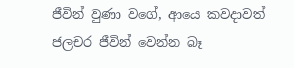ජීවින් වුණා වගේ, ආයෙ කවදාවත් ජලචර ජීවින් වෙන්න බෑ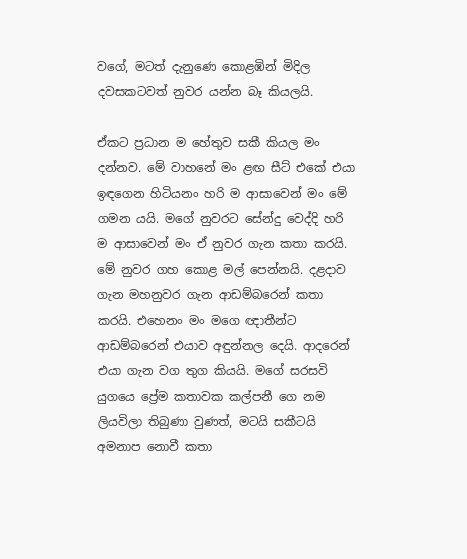වගේ, මටත් දැනුණෙ කොළඹින් මිදිල දවසකටවත් නුවර යන්න බෑ කියලයි.

ඒකට ප්‍රධාන ම හේතුව සකී කියල මං දන්නව. මේ වාහනේ මං ළඟ සීට් එකේ එයා ඉඳගෙන හිටියනං හරි ම ආසාවෙන් මං මේ ගමන යයි. මගේ නුවරට සේන්දු වෙද්දි හරි ම ආසාවෙන් මං ඒ නුවර ගැන කතා කරයි. මේ නුවර ගහ කොළ මල් පෙන්නයි. දළදාව ගැන මහනුවර ගැන ආඩම්බරෙන් කතා කරයි. එහෙනං මං මගෙ ඥාතීන්ට ආඩම්බරෙන් එයාව අඳුන්නල දෙයි. ආදරෙන් එයා ගැන වග තුග කියයි. මගේ සරසවි යුගයෙ ප්‍රේම කතාවක කල්පනී ගෙ නම ලියවිලා තිබුණා වුණත්, මටයි සකීටයි අමනාප නොවී කතා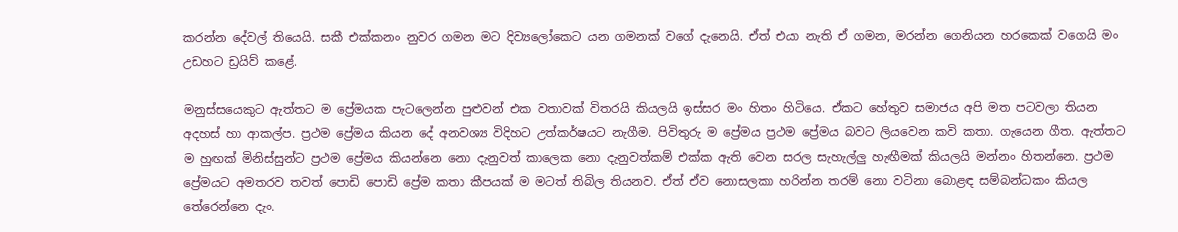කරන්න දේවල් තියෙයි. සකී එක්කනං නුවර ගමන මට දිව්‍යලෝකෙට යන ගමනක් වගේ දැනෙයි. ඒත් එයා නැති ඒ ගමන, මරන්න ගෙනියන හරකෙක් වගෙයි මං උඩහට ඩ්‍රයිව් කළේ.

මනුස්සයෙකුට ඇත්තට ම ප්‍රේමයක පැටලෙන්න පුළුවන් එක වතාවක් විතරයි කියලයි ඉස්සර මං හිතං හිටියෙ. ඒකට හේතුව සමාජය අපි මත පටවලා තියන අදහස් හා ආකල්ප. ප්‍රථම ප්‍රේමය කියන දේ අනවශ්‍ය විදිහට උත්කර්ෂයට නැගීම. පිවිතුරු ම ප්‍රේමය ප්‍රථම ප්‍රේමය බවට ලියවෙන කවි කතා. ගැයෙන ගීත. ඇත්තට ම හුඟක් මිනිස්සුන්ට ප්‍රථම ප්‍රේමය කියන්නෙ නො දැනුවත් කාලෙක නො දැනුවත්කම් එක්ක ඇති වෙන සරල සැහැල්ලු හැඟීමක් කියලයි මන්නං හිතන්නෙ. ප්‍රථම ප්‍රේමයට අමතරව තවත් පොඩි පොඩි ප්‍රේම කතා කීපයක් ම මටත් තිබිල තියනව. ඒත් ඒව නොසලකා හරින්න තරම් නො වටිනා බොළඳ සම්බන්ධකං කියල තේරෙන්නෙ දැං.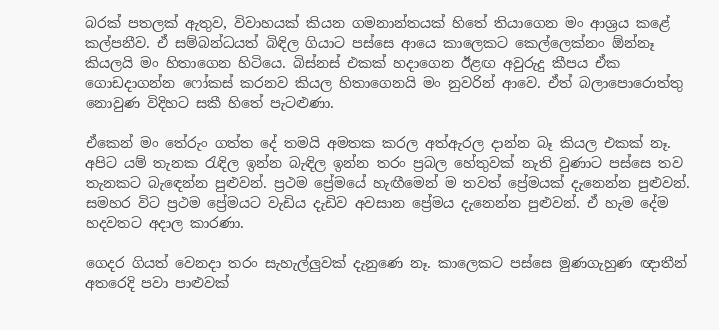බරක් පතලක් ඇතුව, විවාහයක් කියන ගමනාන්තයක් හිතේ තියාගෙන මං ආශ්‍රය කළේ කල්පනීව. ඒ සම්බන්ධයත් බිඳිල ගියාට පස්සෙ ආයෙ කාලෙකට කෙල්ලෙක්නං ඕන්නෑ කියලයි මං හිතාගෙන හිටියෙ. බිස්නස් එකක් හදාගෙන ඊළඟ අවුරුදු කීපය ඒක ගොඩදාගන්න ෆෝකස් කරනව කියල හිතාගෙනයි මං නුවරින් ආවෙ. ඒත් බලාපොරොත්තු නොවුණ විදිහට සකී හිතේ පැටළුණා.

ඒකෙන් මං තේරුං ගත්ත දේ තමයි අමතක කරල අත්ඇරල දාන්න බෑ කියල එකක් නෑ. අපිට යම් තැනක රැඳිල ඉන්න බැඳිල ඉන්න තරං ප්‍රබල හේතුවක් නැති වුණාට පස්සෙ තව තැනකට බැඳෙන්න පුළුවන්. ප්‍රථම ප්‍රේමයේ හැඟීමෙන් ම තවත් ප්‍රේමයක් දැනෙන්න පුළුවන්. සමහර විට ප්‍රථම ප්‍රේමයට වැඩිය දැඩිව අවසාන ප්‍රේමය දැනෙන්න පුළුවන්. ඒ හැම දේම හදවතට අදාල කාරණා.

ගෙදර ගියත් වෙනදා තරං සැහැල්ලුවක් දැනුණෙ නෑ. කාලෙකට පස්සෙ මුණගැහුණ ඥාතීන් අතරෙදි පවා පාළුවක්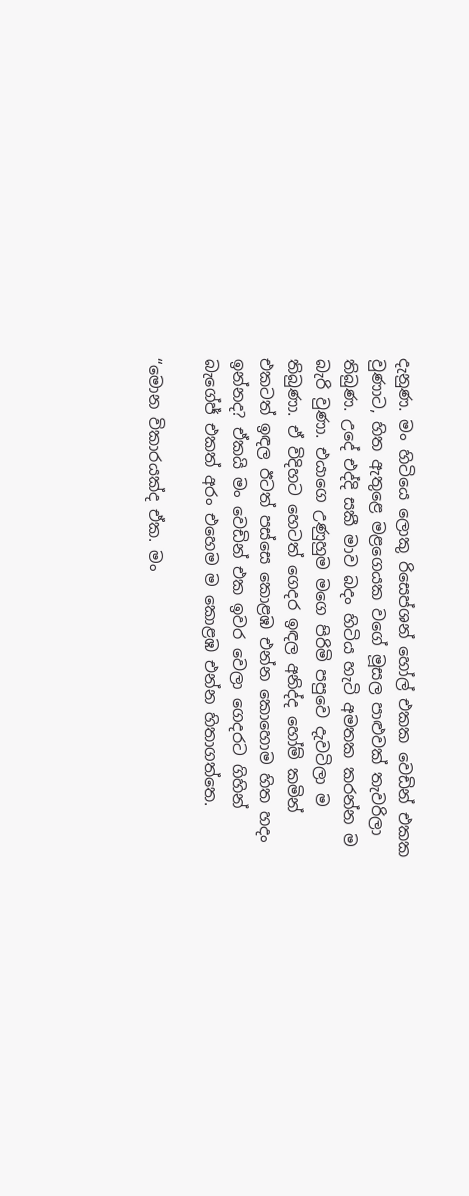දැනුණ. මං හිටියෙ ලොකු රිසෙප්ශන් හෝල් එකක වෙඩින් එකක වුණාට, හිත ඇතුළෙ මළගෙයක වගේ මූසල පාළුවක් තැවරිලා තිබුණ. උදේ එද්දි සකී මාව බදං හිටිය හැටි අමතක කරන්න ම බැරි වුණා. එයාගෙ උණුහුම මගෙ පිරිමි පපුවෙ දැවටිලා ම තිබුණා. ඒ විදිහට හෙටත් ගෙදර ඉඳල අනිද්ද හෝම් කමින් එකටත් ඉඳල ඊටත් පස්සෙ කොළඹ එන්න කොහොම හිත හදං ඉන්නද? ඒකයි මං වෙඩින් එක ඉවර වෙලා ගෙදරට ගිහින් බැගේජ් එකත් අරං එහෙම ම කොළඹ එන්න හිතාගත්තෙ.

“මොන විකාරයක්ද ඒක. මං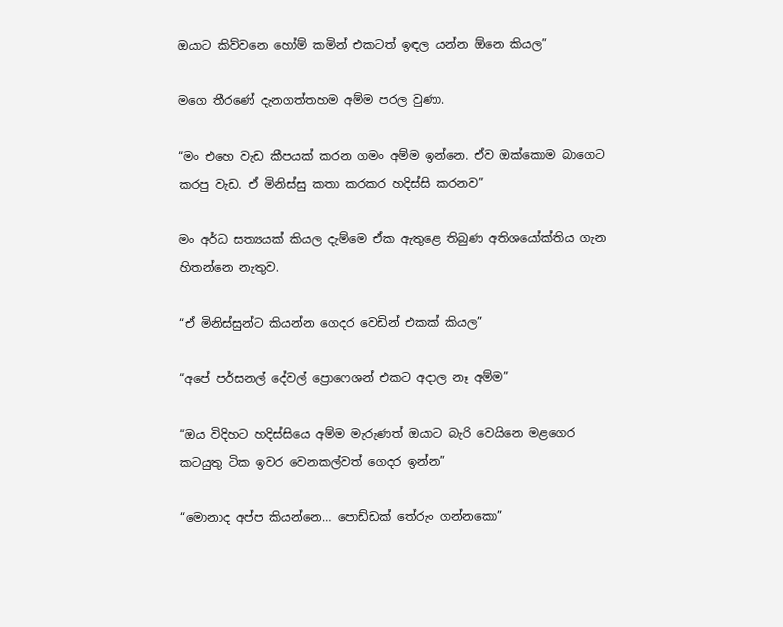ඔයාට කිව්වනෙ හෝම් කමින් එකටත් ඉඳල යන්න ඕනෙ කියල”

මගෙ තීරණේ දැනගත්තහම අම්ම පරල වුණා.

“මං එහෙ වැඩ කීපයක් කරන ගමං අම්ම ඉන්නෙ. ඒව ඔක්කොම බාගෙට කරපු වැඩ. ඒ මිනිස්සු කතා කරකර හදිස්සි කරනව”

මං අර්ධ සත්‍යයක් කියල දැම්මෙ ඒක ඇතුළෙ තිබුණ අතිශයෝක්තිය ගැන හිතන්නෙ නැතුව.

“ඒ මිනිස්සුන්ට කියන්න ගෙදර වෙඩින් එකක් කියල”

“අපේ පර්සනල් දේවල් ප්‍රොෆෙශන් එකට අදාල නෑ අම්ම”

“ඔය විදිහට හදිස්සියෙ අම්ම මැරුණත් ඔයාට බැරි වෙයිනෙ මළගෙර කටයුතු ටික ඉවර වෙනකල්වත් ගෙදර ඉන්න”

“මොනාද අප්ප කියන්නෙ… පොඩ්ඩක් තේරුං ගන්නකො”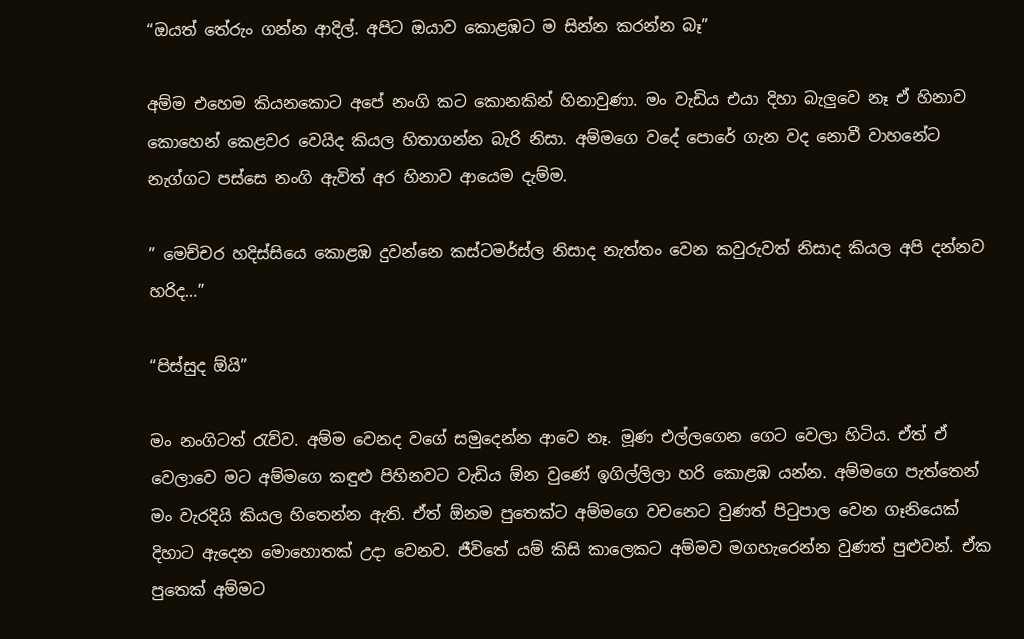“ඔයත් තේරුං ගන්න ආදිල්. අපිට ඔයාව කොළඹට ම සින්න කරන්න බෑ”

අම්ම එහෙම කියනකොට අපේ නංගි කට කොනකින් හිනාවුණා. මං වැඩිය එයා දිහා බැලුවෙ නෑ ඒ හිනාව කොහෙන් කෙළවර වෙයිද කියල හිතාගන්න බැරි නිසා. අම්මගෙ වදේ පොරේ ගැන වද නොවී වාහනේට නැග්ගට පස්සෙ නංගි ඇවිත් අර හිනාව ආයෙම දැම්ම.

” මෙච්චර හදිස්සියෙ කොළඹ දුවන්නෙ කස්ටමර්ස්ල නිසාද නැත්තං වෙන කවුරුවත් නිසාද කියල අපි දන්නව හරිද…”

“පිස්සුද ඕයි”

මං නංගිටත් රැව්ව. අම්ම වෙනද වගේ සමුදෙන්න ආවෙ නෑ. මූණ එල්ලගෙන ගෙට වෙලා හිටිය. ඒත් ඒ වෙලාවෙ මට අම්මගෙ කඳුළු පිහිනවට වැඩිය ඕන වුණේ ඉගිල්ලිලා හරි කොළඹ යන්න. අම්මගෙ පැත්තෙන් මං වැරදියි කියල හිතෙන්න ඇති. ඒත් ඕනම පුතෙක්ට අම්මගෙ වචනෙට වුණත් පිටුපාල වෙන ගෑනියෙක් දිහාට ඇදෙන මොහොතක් උදා වෙනව. ජීවිතේ යම් කිසි කාලෙකට අම්මව මගහැරෙන්න වුණත් පුළුවන්. ඒක පුතෙක් අම්මට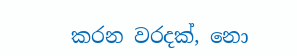කරන වරදක්, නො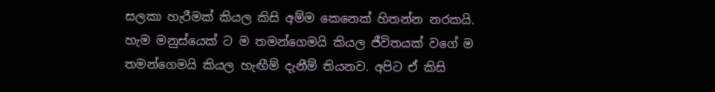සලකා හැරීමක් කියල කිසි අම්ම කෙනෙක් හිතන්න නරකයි. හැම මනුස්යෙක් ට ම තමන්ගෙමයි කියල ජීවිතයක් වගේ ම තමන්ගෙමයි කියල හැඟීම් දැනීම් තියනව. අපිට ඒ කිසි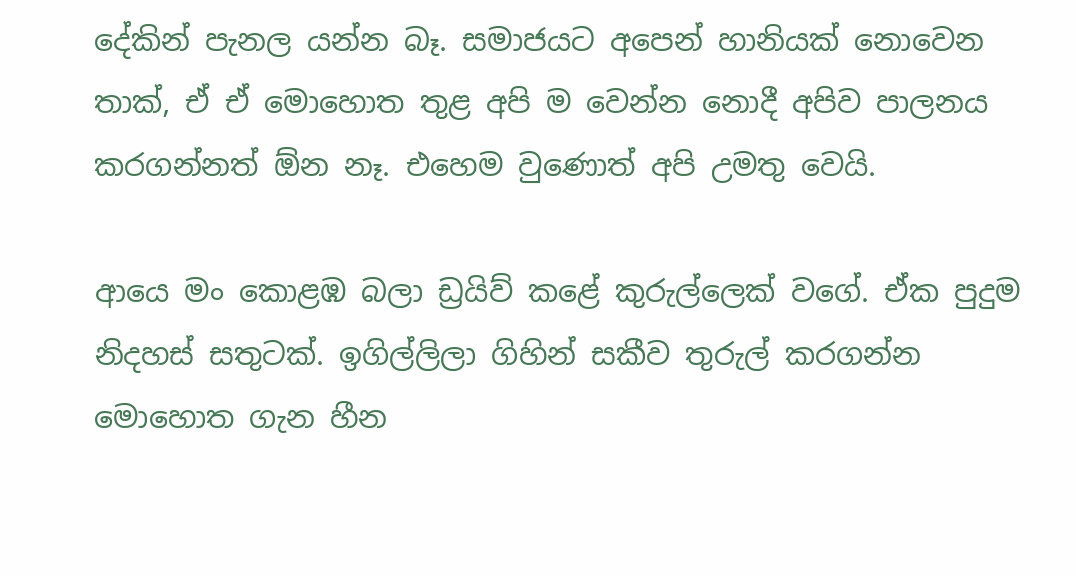දේකින් පැනල යන්න බෑ. සමාජයට අපෙන් හානියක් නොවෙන තාක්, ඒ ඒ මොහොත තුළ අපි ම වෙන්න නොදී අපිව පාලනය කරගන්නත් ඕන නෑ. එහෙම වුණොත් අපි උමතු වෙයි.

ආයෙ මං කොළඹ බලා ඩ්‍රයිව් කළේ කුරුල්ලෙක් වගේ. ඒක පුදුම නිදහස් සතුටක්. ඉගිල්ලිලා ගිහින් සකීව තුරුල් කරගන්න මොහොත ගැන හීන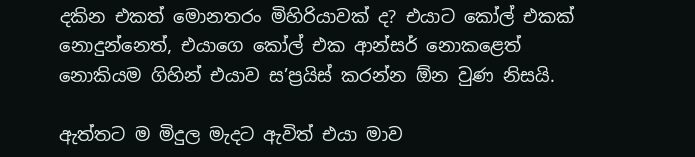දකින එකත් මොනතරං මිහිරියාවක් ද? එයාට කෝල් එකක් නොදුන්නෙත්, එයාගෙ කෝල් එක ආන්සර් නොකළෙත් නොකියම ගිහින් එයාව ස’ප්‍රයිස් කරන්න ඕන වුණ නිසයි.

ඇත්තට ම මිදුල මැදට ඇවිත් එයා මාව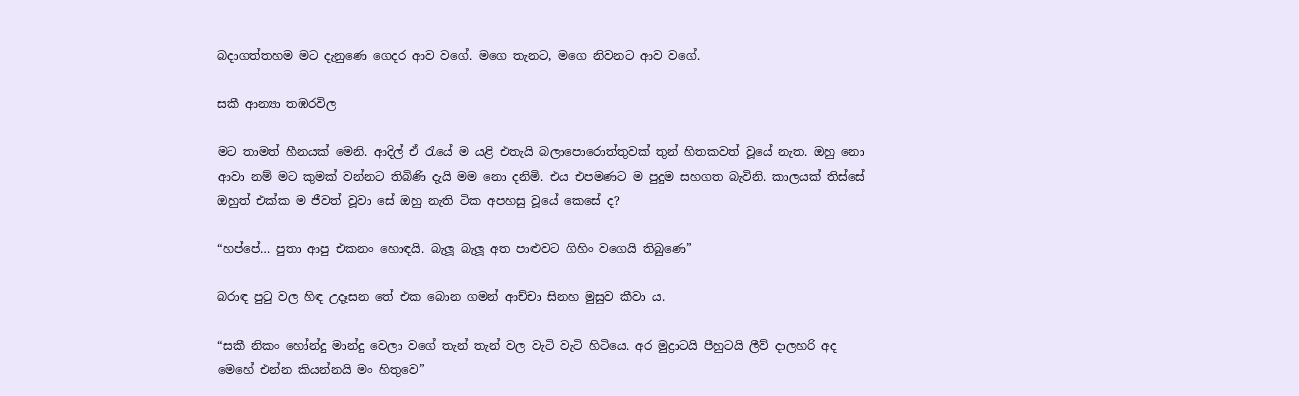බදාගත්තහම මට දැනුණෙ ගෙදර ආව වගේ. මගෙ තැනට, මගෙ නිවනට ආව වගේ.

සකී ආන්‍යා තඹරවිල

මට තාමත් හීනයක් මෙනි. ආදිල් ඒ රැයේ ම යළි එතැයි බලාපොරොත්තුවක් තුන් හිතකවත් වූයේ නැත. ඔහු නො ආවා නම් මට කුමක් වන්නට තිබිණි දැයි මම නො දනිමි. එය එපමණට ම පුදුම සහගත බැවිනි. කාලයක් තිස්සේ ඔහුත් එක්ක ම ජීවත් වූවා සේ ඔහු නැති ටික අපහසු වූයේ කෙසේ ද?

“හප්පේ… පුතා ආපු එකනං හොඳයි. බැලූ බැලූ අත පාළුවට ගිහිං වගෙයි තිබුණෙ”

බරාඳ පුටු වල හිඳ උදෑසන තේ එක බොන ගමන් ආච්චා සිනහ මුසුව කීවා ය.

“සකී නිකං හෝන්දු මාන්දු වෙලා වගේ තැන් තැන් වල වැටි වැටි හිටියෙ. අර මුද්‍රාටයි පීහුටයි ලීව් දාලහරි අද මෙහේ එන්න කියන්නයි මං හිතුවෙ”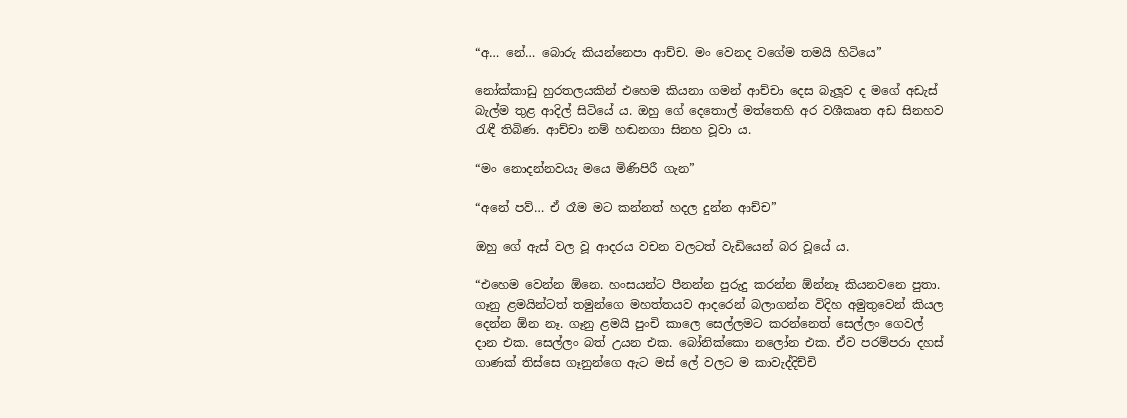“අ… නේ… බොරු කියන්නෙපා ආච්ච. මං වෙනද වගේම තමයි හිටියෙ”

නෝක්කාඩු හුරතලයකින් එහෙම කියනා ගමන් ආච්චා දෙස බැලූව ද මගේ අඩැස් බැල්ම තුළ ආදිල් සිටියේ ය. ඔහු ගේ දෙතොල් මත්තෙහි අර වශීකෘත අඩ සිනහව රැඳී තිබිණ. ආච්චා නම් හඬනගා සිනහ වූවා ය.

“මං නොදන්නවයැ මයෙ මිණිපිරී ගැන”

“අනේ පව්… ඒ රෑම මට කන්නත් හදල දුන්න ආච්ච”

ඔහු ගේ ඇස් වල වූ ආදරය වචන වලටත් වැඩියෙන් බර වූයේ ය.

“එහෙම වෙන්න ඕනෙ. හංසයන්ට පීනන්න පුරුදු කරන්න ඕන්නෑ කියනවනෙ පුතා. ගෑනු ළමයින්ටත් තමුන්ගෙ මහත්තයව ආදරෙන් බලාගන්න විදිහ අමුතුවෙන් කියල දෙන්න ඕන නෑ. ගෑනු ළමයි පුංචි කාලෙ සෙල්ලමට කරන්නෙත් සෙල්ලං ගෙවල් දාන එක. සෙල්ලං බත් උයන එක. බෝනික්කො නලෝන එක. ඒව පරම්පරා දහස් ගාණක් තිස්සෙ ගෑනුන්ගෙ ඇට මස් ලේ වලට ම කාවැද්දිච්චි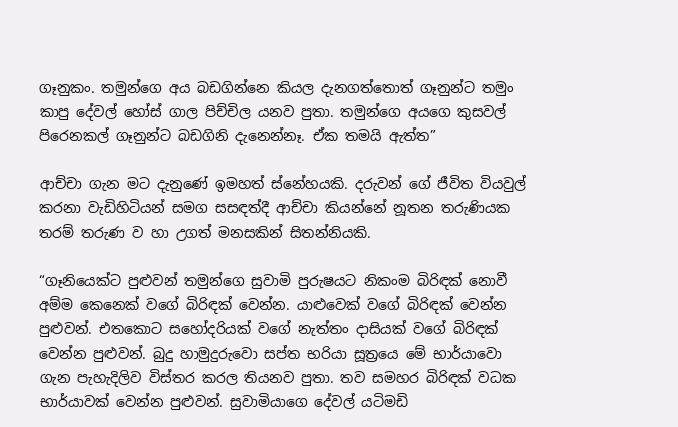ගෑනුකං. තමුන්ගෙ අය බඩගින්නෙ කියල දැනගත්තොත් ගෑනුන්ට තමුං කාපු දේවල් හෝස් ගාල පිච්චිල යනව පුතා. තමුන්ගෙ අයගෙ කුසවල් පිරෙනකල් ගෑනුන්ට බඩගිනි දැනෙන්නෑ. ඒක තමයි ඇත්ත”

ආච්චා ගැන මට දැනුණේ ඉමහත් ස්නේහයකි. දරුවන් ගේ ජීවිත වියවුල් කරනා වැඩිහිටියන් සමග සසඳත්දී ආච්චා කියන්නේ නූතන තරුණියක තරම් තරුණ ව හා උගත් මනසකින් සිතන්නියකි.

“ගෑනියෙක්ට පුළුවන් තමුන්ගෙ සුවාමි පුරුෂයට නිකංම බිරිඳක් නොවී අම්ම කෙනෙක් වගේ බිරිඳක් වෙන්න. යාළුවෙක් වගේ බිරිඳක් වෙන්න පුළුවන්. එතකොට සහෝදරියක් වගේ නැත්තං දාසියක් වගේ බිරිඳක් වෙන්න පුළුවන්. බුදු හාමුදුරුවො සප්ත භරියා සූත්‍රයෙ මේ භාර්යාවො ගැන පැහැදිලිව විස්තර කරල තියනව පුතා. තව සමහර බිරිඳක් වධක භාර්යාවක් වෙන්න පුළුවන්. සුවාමියාගෙ දේවල් යටිමඩි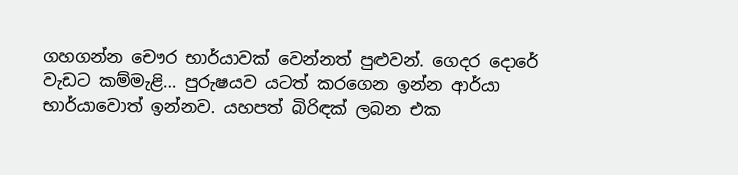ගහගන්න චෞර භාර්යාවක් වෙන්නත් පුළුවන්. ගෙදර දොරේ වැඩට කම්මැළි… පුරුෂයව යටත් කරගෙන ඉන්න ආර්යා භාර්යාවොත් ඉන්නව. යහපත් බිරිඳක් ලබන එක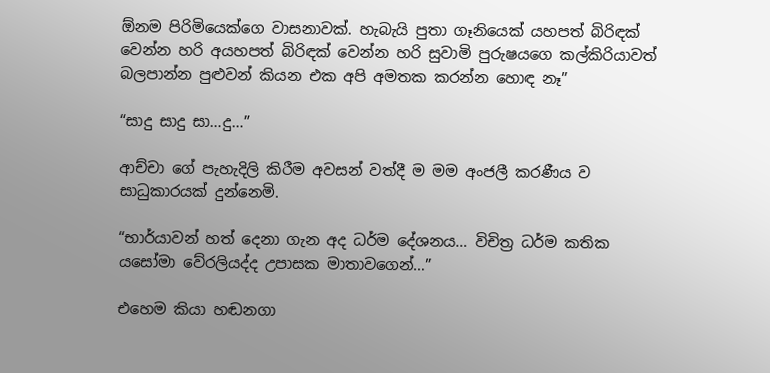ඕනම පිරිමියෙක්ගෙ වාසනාවක්. හැබැයි පුතා ගෑනියෙක් යහපත් බිරිඳක් වෙන්න හරි අයහපත් බිරිඳක් වෙන්න හරි සුවාමි පුරුෂයගෙ කල්කිරියාවත් බලපාන්න පුළුවන් කියන එක අපි අමතක කරන්න හොඳ නෑ”

“සාදු සාදු සා…දු…”

ආච්චා ගේ පැහැදිලි කිරීම අවසන් වත්දී ම මම අංජලී කරණීය ව සාධුකාරයක් දුන්නෙමි.

“භාර්යාවන් හත් දෙනා ගැන අද ධර්ම දේශනය… විචිත්‍ර ධර්ම කතික යසෝමා වේරලියද්ද උපාසක මාතාවගෙන්…”

එහෙම කියා හඬනගා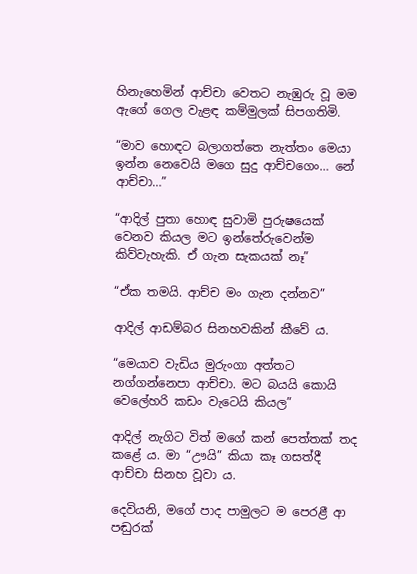හිනැහෙමින් ආච්චා වෙතට නැඹුරු වූ මම ඇගේ ගෙල වැළඳ කම්මුලක් සිපගතිමි.

“මාව හොඳට බලාගත්තෙ නැත්තං මෙයා ඉන්න නෙවෙයි මගෙ සුදු ආච්චගෙං… නේ ආච්චා…”

“ආදිල් පුතා හොඳ සුවාමි පුරුෂයෙක් වෙනව කියල මට ඉන්තේරුවෙන්ම කිව්වැහැකි. ඒ ගැන සැකයක් නෑ”

“ඒක තමයි. ආච්ච මං ගැන දන්නව”

ආදිල් ආඩම්බර සිනහවකින් කීවේ ය.

“මෙයාව වැඩිය මුරුංගා අත්තට නග්ගන්නෙපා ආච්චා. මට බයයි කොයි වෙලේහරි කඩං වැටෙයි කියල”

ආදිල් නැගිට විත් මගේ කන් පෙත්තක් තද කළේ ය. මා “ඌයි” කියා කෑ ගසත්දී ආච්චා සිනහ වූවා ය.

දෙවියනි, මගේ පාද පාමුලට ම පෙරළී ආ පඬුරක්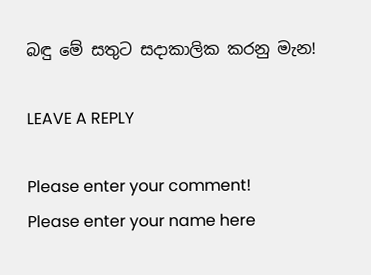බඳු මේ සතුට සදාකාලික කරනු මැන!

LEAVE A REPLY

Please enter your comment!
Please enter your name here